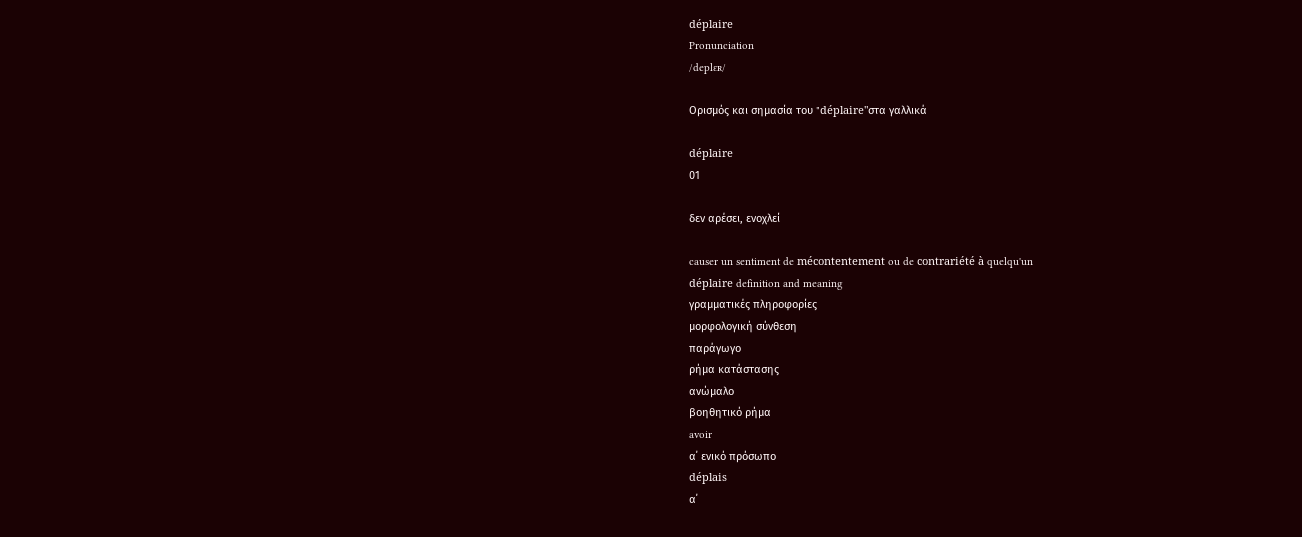déplaire
Pronunciation
/deplɛʀ/

Ορισμός και σημασία του "déplaire"στα γαλλικά

déplaire
01

δεν αρέσει, ενοχλεί

causer un sentiment de mécontentement ou de contrariété à quelqu'un
déplaire definition and meaning
γραμματικές πληροφορίες
μορφολογική σύνθεση
παράγωγο
ρήμα κατάστασης
ανώμαλο
βοηθητικό ρήμα
avoir
α΄ ενικό πρόσωπο
déplais
α΄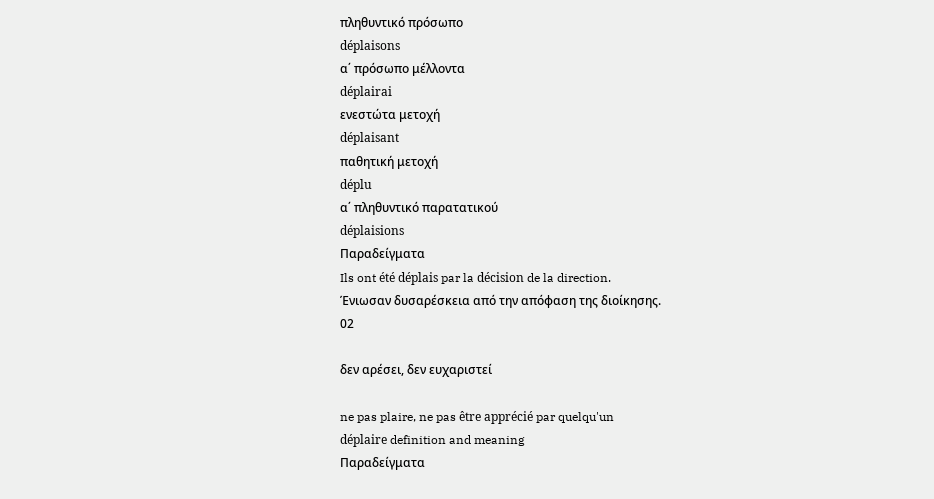πληθυντικό πρόσωπο
déplaisons
α΄ πρόσωπο μέλλοντα
déplairai
ενεστώτα μετοχή
déplaisant
παθητική μετοχή
déplu
α΄ πληθυντικό παρατατικού
déplaisions
Παραδείγματα
Ils ont été déplais par la décision de la direction.
Ένιωσαν δυσαρέσκεια από την απόφαση της διοίκησης.
02

δεν αρέσει, δεν ευχαριστεί

ne pas plaire, ne pas être apprécié par quelqu'un
déplaire definition and meaning
Παραδείγματα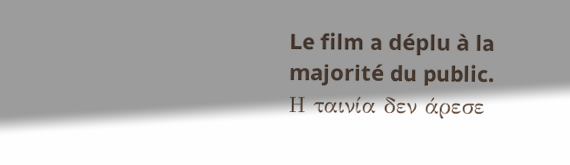Le film a déplu à la majorité du public.
Η ταινία δεν άρεσε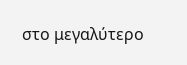στο μεγαλύτερο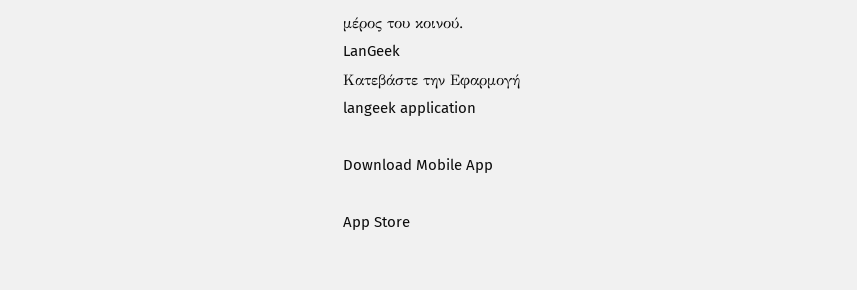μέρος του κοινού.
LanGeek
Κατεβάστε την Εφαρμογή
langeek application

Download Mobile App

App Store